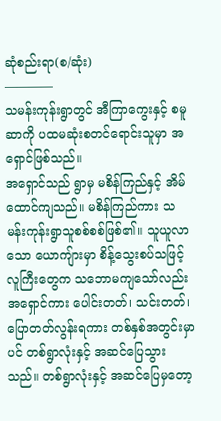ဆုံစည်းရာ(စ/ဆုံး)
————
သမန်းကုန်းရွာတွင် အီကြာကွေးနှင့် စမူဆာကို ပထမဆုံးစတင်ရောင်းသူမှာ အရှောင်ဖြစ်သည်။
အရှောင်သည် ရွာမှ မစိန်ကြည်နှင့် အိမ်ထောင်ကျသည်။ မစိန်ကြည်ကား သမန်းကုန်းရွာသူစစ်စစ်ဖြစ်၏။ သူယူလာသော ယောကျ်ားမှာ စိန့်သွေးစပ်သဖြင့် လူကြီးတွေက သဘောမကျသော်လည်း အရှောင်ကား ပေါင်းတတ်၊ သင်းတတ်၊ ပြောတတ်လွန်းရကား တစ်နှစ်အတွင်းမှာပင် တစ်ရွာလုံးနှင့် အဆင်ပြေသွားသည်။ တစ်ရွာလုံးနှင့် အဆင်ပြေမှတော့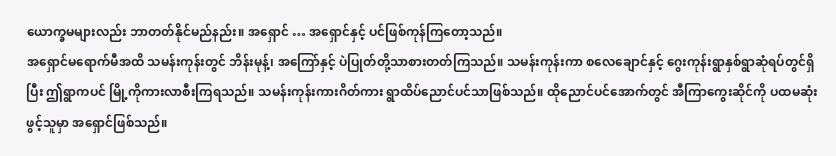ယောက္ခမများလည်း ဘာတတ်နိုင်မည်နည်း။ အရှောင် … အရှောင်နှင့် ပင်ဖြစ်ကုန်ကြတော့သည်။
အရှောင်မရောက်မီအထိ သမန်းကုန်းတွင် ဘိန်းမုန့်၊ အကြော်နှင့် ပဲပြုတ်တို့သာစားတတ်ကြသည်။ သမန်းကုန်းကာ စလေချောင်နှင့် ဂွေးကုန်းရွာနှစ်ရွာဆုံရပ်တွင်ရှိပြီး ဤရွာကပင် မြို့ကိုကားလာစီးကြရသည်။ သမန်းကုန်းကားဂိတ်ကား ရွာထိပ်ညောင်ပင်သာဖြစ်သည်။ ထိုညောင်ပင်အောက်တွင် အီကြာကွေးဆိုင်ကို ပထမဆုံးဖွင့်သူမှာ အရှောင်ဖြစ်သည်။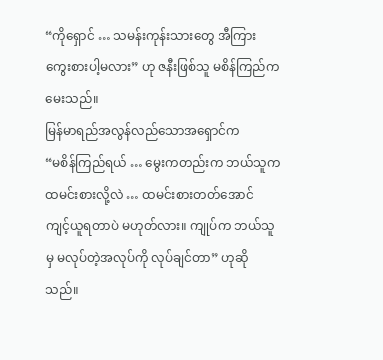“ကိုရှောင် … သမန်းကုန်းသားတွေ အီကြားကွေးစားပါ့မလား” ဟု ဇနီးဖြစ်သူ မစိန်ကြည်က မေးသည်။
မြန်မာရည်အလွန်လည်သောအရှောင်က
“မစိန်ကြည်ရယ် … မွေးကတည်းက ဘယ်သူက ထမင်းစားလို့လဲ … ထမင်းစားတတ်အောင် ကျင့်ယူရတာပဲ မဟုတ်လား။ ကျုပ်က ဘယ်သူမှ မလုပ်တဲ့အလုပ်ကို လုပ်ချင်တာ” ဟုဆိုသည်။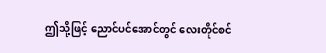ဤသို့ဖြင့် ညောင်ပင်အောင်တွင် လေးတိုင်စင်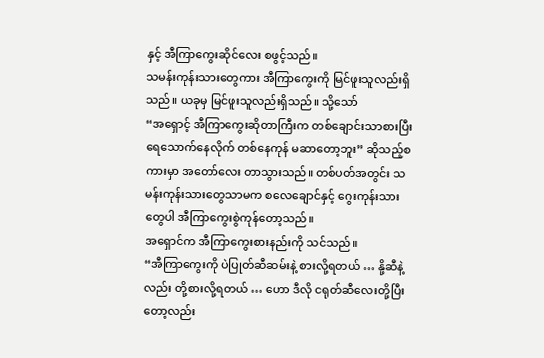နှင့် အီကြာကွေးဆိုင်လေး စဖွင့်သည်။
သမန်းကုန်းသားတွေကား အီကြာကွေးကို မြင်ဖူးသူလည်းရှိသည်။ ယခုမှ မြင်ဖူးသူလည်းရှိသည်။ သို့သော်
“အရှောင့် အီကြာကွေးဆိုတာကြီးက တစ်ချောင်းသာစားပြီး ရေသောက်နေလိုက် တစ်နေကုန် မဆာတော့ဘူး” ဆိုသည့်စကားမှာ အတော်လေး တာသွားသည်။ တစ်ပတ်အတွင်း သမန်းကုန်းသားတွေသာမက စလေချောင်နှင့် ဂွေးကုန်းသားတွေပါ အီကြာကွေးစွဲကုန်တော့သည်။
အရှောင်က အီကြာကွေးစားနည်းကို သင်သည်။
“အီကြာကွေးကို ပဲပြုတ်ဆီဆမ်းနဲ့ စားလို့ရတယ် … နို့ဆီနဲ့လည်း တို့စားလို့ရတယ် … ဟော ဒီလို ငရုတ်ဆီလေးတို့ပြီးတော့လည်း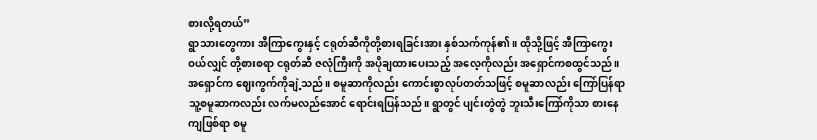စားလို့ရတယ်”
ရွာသားတွေကား အီကြာကွေးနှင့် ငရုတ်ဆီကိုတို့စားရခြင်းအား နှစ်သက်ကုန်၏။ ထိုသို့ဖြင့် အီကြာကွေး ဝယ်လျှင် တို့စားစရာ ငရုတ်ဆီ ဇလုံကြီးကို အပိုချထားပေးသည့် အလေ့ကိုလည်း အရှောင်ကစထွင်သည်။
အရှောင်က ဈေးကွက်ကိုချဲ့သည်။ စမူဆာကိုလည်း ကောင်းစွာလုပ်တတ်သဖြင့် စမူဆာလည်း ကြော်ပြန်ရာ သူ့စမူဆာကလည်း လက်မလည်အောင် ရောင်းရပြန်သည်။ ရွာတွင် ပျင်းတွဲတွဲ ဘူးသီးကြော်ကိုသာ စားနေကျဖြစ်ရာ စမူ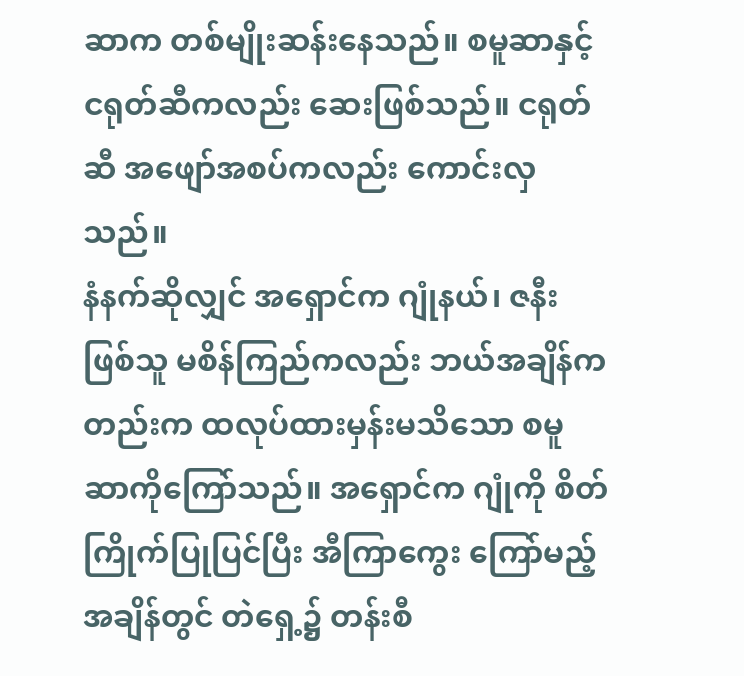ဆာက တစ်မျိုးဆန်းနေသည်။ စမူဆာနှင့် ငရုတ်ဆီကလည်း ဆေးဖြစ်သည်။ ငရုတ်ဆီ အဖျော်အစပ်ကလည်း ကောင်းလှသည်။
နံနက်ဆိုလျှင် အရှောင်က ဂျုံနယ်၊ ဇနီးဖြစ်သူ မစိန်ကြည်ကလည်း ဘယ်အချိန်ကတည်းက ထလုပ်ထားမှန်းမသိသော စမူဆာကိုကြော်သည်။ အရှောင်က ဂျုံကို စိတ်ကြိုက်ပြုပြင်ပြီး အီကြာကွေး ကြော်မည့်အချိန်တွင် တဲရှေ့၌ တန်းစီ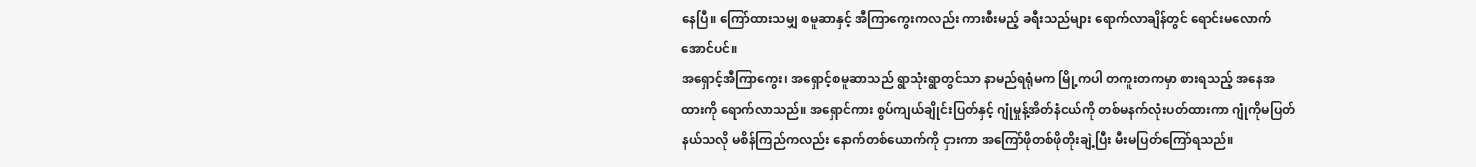နေပြီ။ ကြော်ထားသမျှ စမူဆာနှင့် အီကြာကွေးကလည်း ကားစီးမည့် ခရီးသည်များ ရောက်လာချိန်တွင် ရောင်းမလောက်အောင်ပင်။
အရှောင့်အီကြာကွေး၊ အရှောင့်စမူဆာသည် ရွာသုံးရွာတွင်သာ နာမည်ရရုံမက မြို့ကပါ တကူးတကမှာ စားရသည့် အနေအထားကို ရောက်လာသည်။ အရှောင်ကား စွပ်ကျယ်ချိုင်းပြတ်နှင့် ဂျုံမှုန့်အိတ်နံငယ်ကို တစ်မနက်လုံးပတ်ထားကာ ဂျုံကိုမပြတ်နယ်သလို မစိန်ကြည်ကလည်း နောက်တစ်ယောက်ကို ငှားကာ အကြော်ဖိုတစ်ဖိုတိုးချဲ့ပြီး မီးမပြတ်ကြော်ရသည်။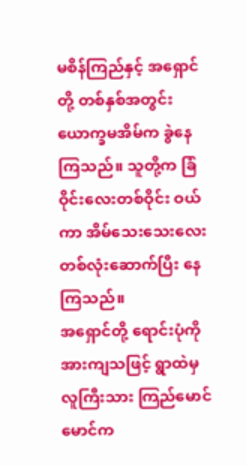မစိန်ကြည်နှင့် အရှောင်တို့ တစ်နှစ်အတွင်း ယောက္ခမအိမ်က ခွဲနေကြသည်။ သူတို့က ခြံဝိုင်းလေးတစ်ဝိုင်း ဝယ်ကာ အိမ်သေးသေးလေးတစ်လုံးဆောက်ပြီး နေကြသည်။
အရှောင်တို့ ရောင်းပုံကို အားကျသဖြင့် ရွာထဲမှ လူကြီးသား ကြည်မောင်မောင်က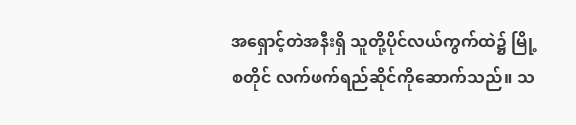အရှောင့်တဲအနီးရှိ သူတို့ပိုင်လယ်ကွက်ထဲ၌ မြို့စတိုင် လက်ဖက်ရည်ဆိုင်ကိုဆောက်သည်။ သ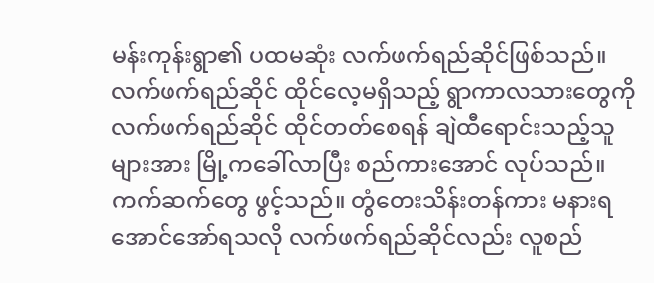မန်းကုန်းရွာ၏ ပထမဆုံး လက်ဖက်ရည်ဆိုင်ဖြစ်သည်။
လက်ဖက်ရည်ဆိုင် ထိုင်လေ့မရှိသည့် ရွာကာလသားတွေကို လက်ဖက်ရည်ဆိုင် ထိုင်တတ်စေရန် ချဲထီရောင်းသည့်သူများအား မြို့ကခေါ်လာပြီး စည်ကားအောင် လုပ်သည်။ ကက်ဆက်တွေ ဖွင့်သည်။ တွံတေးသိန်းတန်ကား မနားရအောင်အော်ရသလို လက်ဖက်ရည်ဆိုင်လည်း လူစည်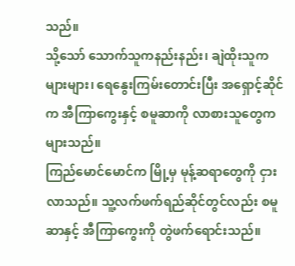သည်။
သို့သော် သောက်သူကနည်းနည်း၊ ချဲထိုးသူကများများ၊ ရေနွေးကြမ်းတောင်းပြီး အရှောင့်ဆိုင်က အီကြာကွေးနှင့် စမူဆာကို လာစားသူတွေက များသည်။
ကြည်မောင်မောင်က မြို့မှ မုန့်ဆရာတွေကို ငှားလာသည်။ သူ့လက်ဖက်ရည်ဆိုင်တွင်လည်း စမူဆာနှင့် အီကြာကွေးကို တွဲဖက်ရောင်းသည်။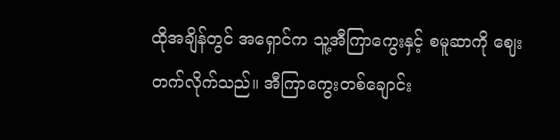ထိုအချိန်တွင် အရှောင်က သူ့အီကြာကွေးနှင့် စမူဆာကို ဈေးတက်လိုက်သည်။ အီကြာကွေးတစ်ချောင်း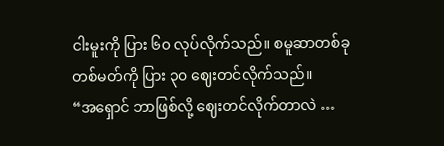ငါးမူးကို ပြား ၆၀ လုပ်လိုက်သည်။ စမူဆာတစ်ခု တစ်မတ်ကို ပြား ၃၀ ဈေးတင်လိုက်သည်။
“အရှောင် ဘာဖြစ်လို့ ဈေးတင်လိုက်တာလဲ …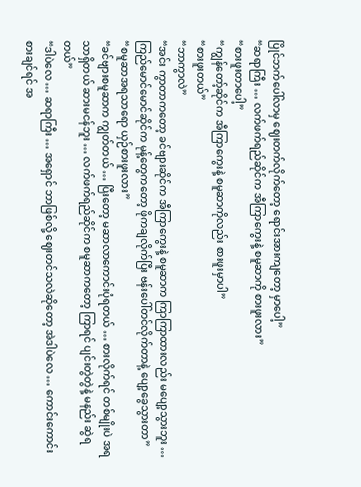ပြိုင်ဘက်ပေါ်လာမှ ဈေးတက်လိုက်တော့ ရောင်းအားကျတော့ မှာပေါ့”
“ဆရာကြီး … လက်ဖက်ရည်ဆိုင်က အီကြာကွေးနဲ့ စမူဆာကို စားဖူးလား”
“စားဖူးတာပေါ့”
“ကျွန်တော့်ဆိုင်က အီကြာကွေးနဲ့ စမူဆာကိုလည်း စားဖူးမှာပါ”
“စားဖူးတယ်”
“ဘာကွာလဲ”
“အင်း ကွာတာကတော့ ခင်ဗျားဆိုင်က အီကြာကွေးနဲ့ စမူဆာက ကြာကြာထားလည်း မပျော့သွားဘူး … ကြည်မောင်မောင်ဆိုင်က မုန့်တွေကတော့ ဖိုကချလိုက်ပြီး ဗန်းပေါ်တင်လိုက်တာနဲ့ ပျော့ခွေသွားတာ”
“စမူဆာအရသာရော ယှဉ်စားဖူးလား”
“ခင်ဗျားစမူဆာက ကျွတ်တယ် … ပြီးတော့ မဆာလာကောင်းပုံရတယ် … စားလိုက်ရင် တစ်မျိုးပဲ အရသာရှိတယ် ဆားမငန်ဘူး … လက်ဖက်ရည်ဆိုင်က စမူဆာကတော့ ကြာရင် ပျင်းတွဲတွဲနဲ့ မနည်း ဆွဲရတယ်”
“ဒါပဲလေ … ဆရာကြီး … အရှောင် ဘာဖြစ်လို့ ဈေးတင်သလဲဆိုတော့ အဲဒါပဲလေ … ကောင်းကောင်း စားချင်ရင် အ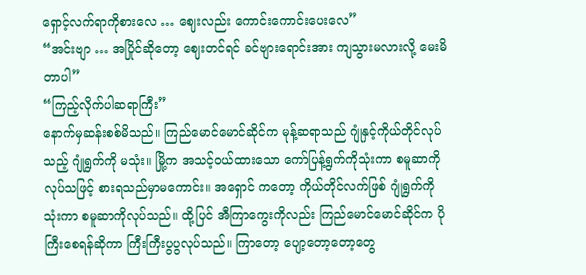ရှောင့်လက်ရာကိုစားလေ … ဈေးလည်း ကောင်းကောင်းပေးလေ”
“အင်းဗျာ … အပြိုင်ဆိုတော့ ဈေးတင်ရင် ခင်ဗျားရောင်းအား ကျသွားမလားလို့ မေးမိတာပါ”
“ကြည့်လိုက်ပါဆရာကြီး”
နောက်မှဆန်းစစ်မိသည်။ ကြည်မောင်မောင်ဆိုင်က မုန့်ဆရာသည် ဂျုံနှင့်ကိုယ်တိုင်လုပ်သည့် ဂျုံရွက်ကို မသုံး။ မြို့က အသင့်ဝယ်ထားသော ကော်ပြန့်ရွက်ကိုသုံးကာ စမူဆာကိုလုပ်သဖြင့် စားရသည်မှာမကောင်း။ အရှောင် ကတော့ ကိုယ်တိုင်လက်ဖြစ် ဂျုံရွက်ကိုသုံးကာ စမူဆာကိုလုပ်သည်။ ထို့ပြင် အီကြာကွေးကိုလည်း ကြည်မောင်မောင်ဆိုင်က ပိုကြီးစေရန်ဆိုကာ ကြီးကြီးပွပွလုပ်သည်။ ကြာတော့ ပျော့တော့တော့တွေ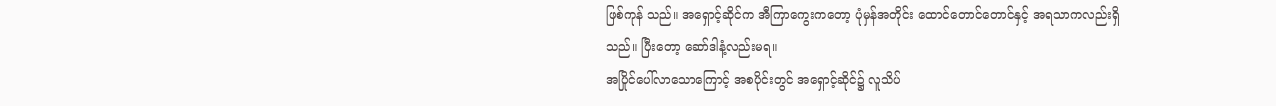ဖြစ်ကုန် သည်။ အရှောင့်ဆိုင်က အီကြာကွေးကတော့ ပုံမှန်အတိုင်း ထောင်တောင်တောင်နှင့် အရသာကလည်းရှိသည်။ ပြီးတော့ ဆော်ဒါနံ့လည်းမရ။
အပြိုင်ပေါ်လာသောကြောင့် အစပိုင်းတွင် အရှောင့်ဆိုင်၌ လူသိပ်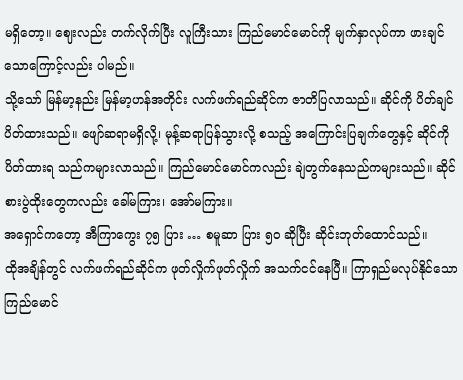မရှိတော့။ ဈေးလည်း တက်လိုက်ပြီး လူကြီးသား ကြည်မောင်မောင်ကို မျက်နှာလုပ်ကာ ဖားချင်သောကြောင့်လည်း ပါမည်။
သို့သော် မြန်မာ့နည်း မြန်မာ့ဟန်အတိုင်း လက်ဖက်ရည်ဆိုင်က ဇာတိပြလာသည်။ ဆိုင်ကို ပိတ်ချင် ပိတ်ထားသည်။ ဖျော်ဆရာမရှိလို့၊ မုန့်ဆရာပြန်သွားလို့ စသည့် အကြောင်းပြချက်တွေနှင့် ဆိုင်ကို ပိတ်ထားရ သည်ကများလာသည်။ ကြည်မောင်မောင်ကလည်း ချဲတွက်နေသည်ကများသည်။ ဆိုင်စားပွဲထိုးတွေကလည်း ခေါ်မကြား၊ အော်မကြား။
အရှောင်ကတော့ အီကြာကွေး ၇၅ ပြား … စမူဆာ ပြား ၅၀ ဆိုပြီး ဆိုင်းဘုတ်ထောင်သည်။
ထိုအချိန်တွင် လက်ဖက်ရည်ဆိုင်က ဖုတ်လှိုက်ဖုတ်လှိုက် အသက်ငင်နေပြီ။ ကြာရှည်မလုပ်နိုင်သော ကြည်မောင်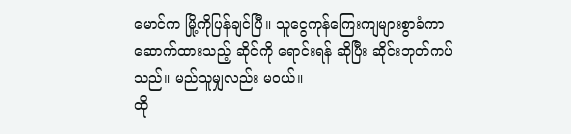မောင်က မြို့ကိုပြန်ချင်ပြီ။ သူငွေကုန်ကြေးကျများစွာခံကာ ဆောက်ထားသည့် ဆိုင်ကို ရောင်းရန် ဆိုပြီး ဆိုင်းဘုတ်ကပ်သည်။ မည်သူမျှလည်း မဝယ်။
ထို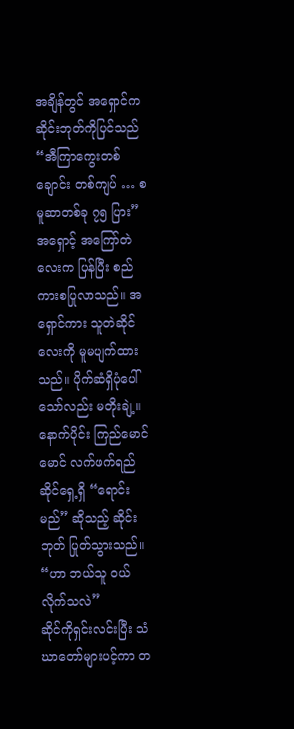အချိန်တွင် အရှောင်က ဆိုင်းဘုတ်ကိုပြင်သည်
“အီကြာကွေးတစ်ချောင်း တစ်ကျပ် … စမူဆာတစ်ခု ၇၅ ပြား”
အရှောင့် အကြော်တဲလေးက ပြန်ပြီး စည်ကားစပြုလာသည်။ အရှောင်ကား သူတဲဆိုင်လေးကို မူမပျက်ထား သည်။ ပိုက်ဆံရှိပုံပေါ်သော်လည်း မတိုးချဲ့။
နောက်ပိုင်း ကြည်မောင်မောင် လက်ဖက်ရည်ဆိုင်ရှေ့ရှိ “ရောင်းမည်” ဆိုသည့် ဆိုင်းဘုတ် ပြုတ်သွားသည်။
“ဟာ ဘယ်သူ ဝယ်လိုက်သလဲ”
ဆိုင်ကိုရှင်းလင်းပြီး သံဃာတော်များပင့်ကာ တ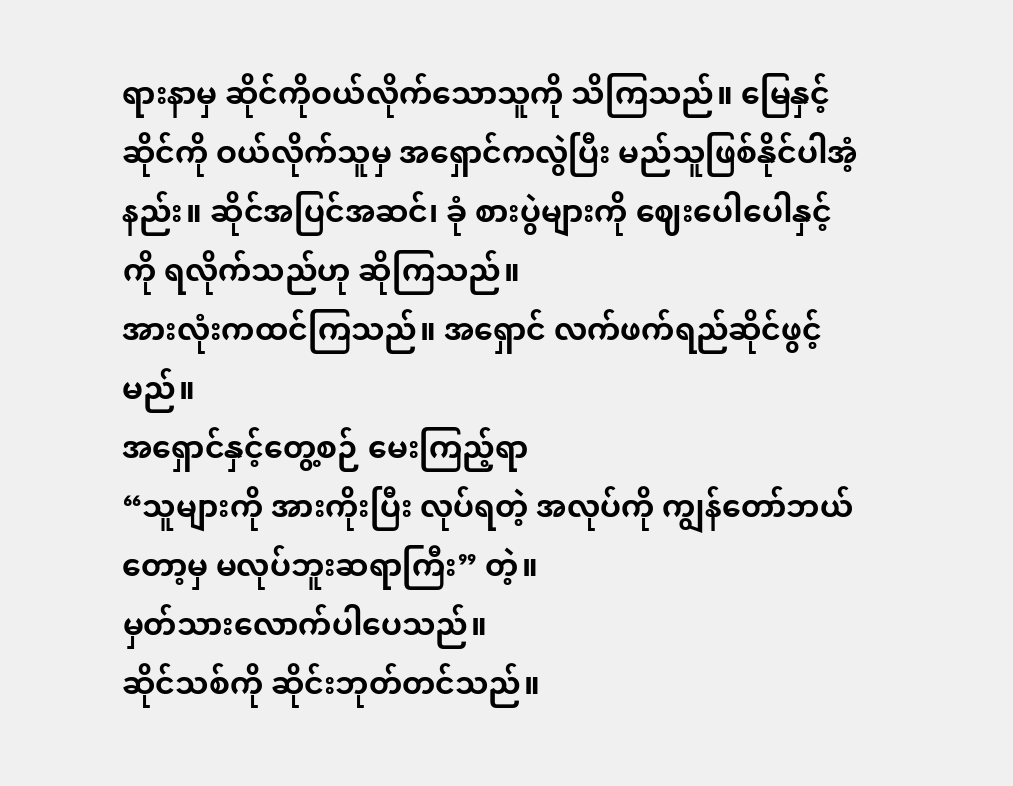ရားနာမှ ဆိုင်ကိုဝယ်လိုက်သောသူကို သိကြသည်။ မြေနှင့်ဆိုင်ကို ဝယ်လိုက်သူမှ အရှောင်ကလွဲပြီး မည်သူဖြစ်နိုင်ပါအံ့နည်း။ ဆိုင်အပြင်အဆင်၊ ခုံ စားပွဲများကို ဈေးပေါပေါနှင့်ကို ရလိုက်သည်ဟု ဆိုကြသည်။
အားလုံးကထင်ကြသည်။ အရှောင် လက်ဖက်ရည်ဆိုင်ဖွင့်မည်။
အရှောင်နှင့်တွေ့စဉ် မေးကြည့်ရာ
“သူများကို အားကိုးပြီး လုပ်ရတဲ့ အလုပ်ကို ကျွန်တော်ဘယ်တော့မှ မလုပ်ဘူးဆရာကြီး” တဲ့။
မှတ်သားလောက်ပါပေသည်။
ဆိုင်သစ်ကို ဆိုင်းဘုတ်တင်သည်။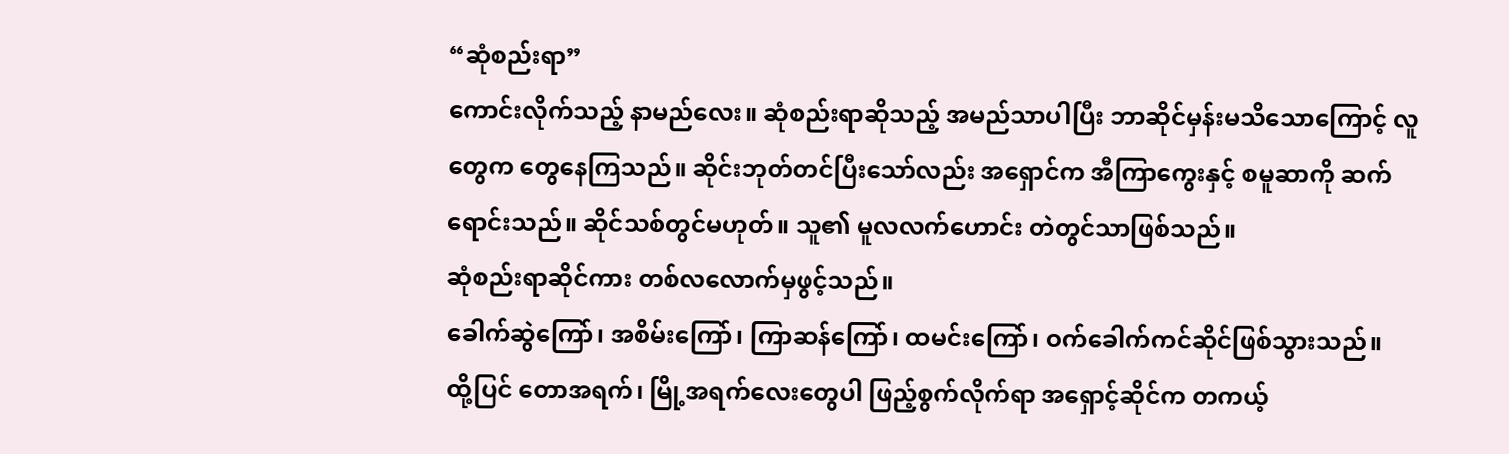“ဆုံစည်းရာ”
ကောင်းလိုက်သည့် နာမည်လေး။ ဆုံစည်းရာဆိုသည့် အမည်သာပါပြီး ဘာဆိုင်မှန်းမသိသောကြောင့် လူတွေက တွေနေကြသည်။ ဆိုင်းဘုတ်တင်ပြီးသော်လည်း အရှောင်က အီကြာကွေးနှင့် စမူဆာကို ဆက်ရောင်းသည်။ ဆိုင်သစ်တွင်မဟုတ်။ သူ၏ မူလလက်ဟောင်း တဲတွင်သာဖြစ်သည်။
ဆုံစည်းရာဆိုင်ကား တစ်လလောက်မှဖွင့်သည်။
ခေါက်ဆွဲကြော်၊ အစိမ်းကြော်၊ ကြာဆန်ကြော်၊ ထမင်းကြော်၊ ဝက်ခေါက်ကင်ဆိုင်ဖြစ်သွားသည်။
ထို့ပြင် တောအရက်၊ မြို့အရက်လေးတွေပါ ဖြည့်စွက်လိုက်ရာ အရှောင့်ဆိုင်က တကယ့်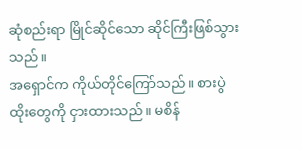ဆုံစည်းရာ မြိုင်ဆိုင်သော ဆိုင်ကြီးဖြစ်သွားသည်။
အရှောင်က ကိုယ်တိုင်ကြော်သည်။ စားပွဲထိုးတွေကို ငှားထားသည်။ မစိန်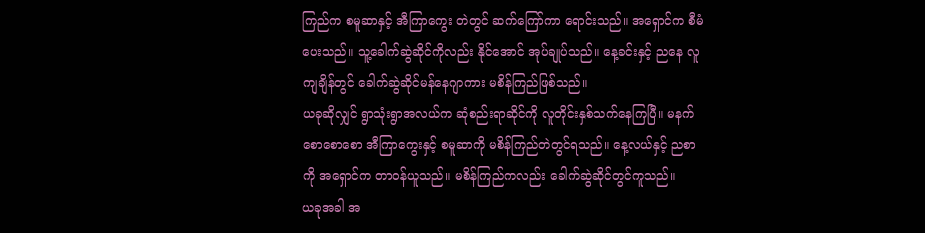ကြည်က စမူဆာနှင့် အီကြာကွေး တဲတွင် ဆက်ကြော်ကာ ရောင်းသည်။ အရှောင်က စီမံပေးသည်။ သူ့ခေါက်ဆွဲဆိုင်ကိုလည်း နိုင်အောင် အုပ်ချုပ်သည်။ နေ့ခင်းနှင့် ညနေ လူကျချိန်တွင် ခေါက်ဆွဲဆိုင်မန်နေဂျာကား မစိန်ကြည်ဖြစ်သည်။
ယခုဆိုလျှင် ရွာသုံးရွာအလယ်က ဆုံစည်းရာဆိုင်ကို လူတိုင်းနှစ်သက်နေကြပြီ။ မနက်စောစောစော အီကြာကွေးနှင့် စမူဆာကို မစိန်ကြည်တဲတွင်ရသည်။ နေ့လယ်နှင့် ညစာကို အရှောင်က တာဝန်ယူသည်။ မစိန်ကြည်ကလည်း ခေါက်ဆွဲဆိုင်တွင်ကူသည်။
ယခုအခါ အ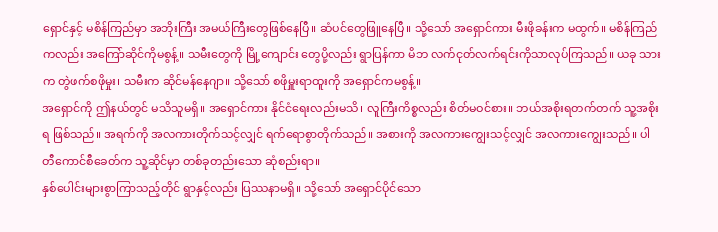ရှောင်နှင့် မစိန်ကြည်မှာ အဘိုးကြီး အမယ်ကြီးတွေဖြစ်နေပြီ။ ဆံပင်တွေဖြူနေပြီ။ သို့သော် အရှောင်ကား မီးဖိုခန်းက မထွက်။ မစိန်ကြည်ကလည်း အကြော်ဆိုင်ကိုမစွန့်။ သမီးတွေကို မြို့ကျောင်း တွေပို့လည်း ရွာပြန်ကာ မိဘ လက်ငုတ်လက်ရင်းကိုသာလုပ်ကြသည်။ ယခု သားက တွဲဖက်စဖိုမှုး၊ သမီးက ဆိုင်မန်နေဂျာ။ သို့သော် စဖိုမှူးရာထူးကို အရှောင်ကမစွန့်။
အရှောင်ကို ဤနယ်တွင် မသိသူမရှိ။ အရှောင်ကား နိုင်ငံရေးလည်းမသိ၊ လူကြီးကိစ္စလည်း စိတ်မဝင်စား။ ဘယ်အစိုးရတက်တက် သူ့အစိုးရ ဖြစ်သည်။ အရက်ကို အလကားတိုက်သင့်လျှင် ရက်ရောစွာတိုက်သည်။ အစားကို အလကားကျွေးသင့်လျှင် အလကားကျွေးသည်။ ပါတီကောင်စီခေတ်က သူ့ဆိုင်မှာ တစ်ခုတည်းသော ဆုံစည်းရာ။
နှစ်ပေါင်းများစွာကြာသည့်တိုင် ရွာနှင့်လည်း ပြဿနာမရှိ။ သို့သော် အရှောင်ပိုင်သော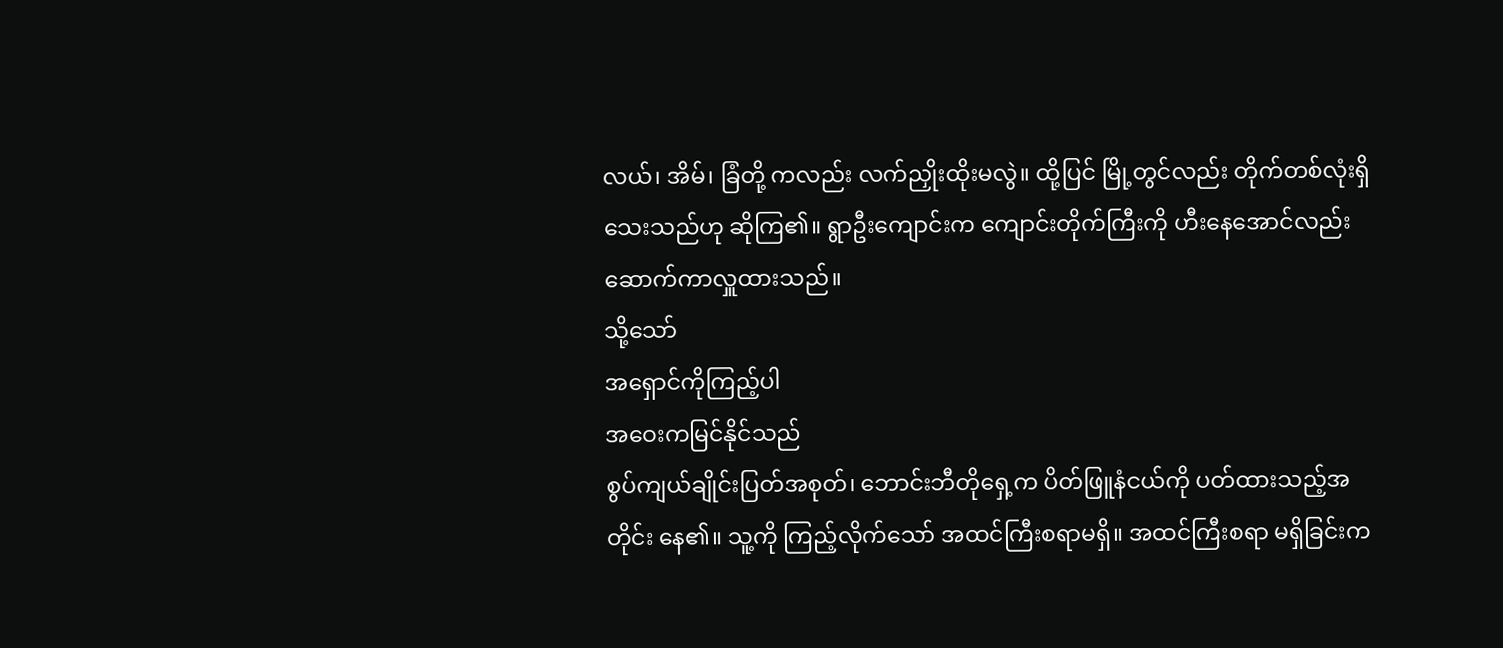လယ်၊ အိမ်၊ ခြံတို့ ကလည်း လက်ညှိုးထိုးမလွဲ။ ထို့ပြင် မြို့တွင်လည်း တိုက်တစ်လုံးရှိသေးသည်ဟု ဆိုကြ၏။ ရွာဦးကျောင်းက ကျောင်းတိုက်ကြီးကို ဟီးနေအောင်လည်း ဆောက်ကာလှူထားသည်။
သို့သော်
အရှောင်ကိုကြည့်ပါ
အဝေးကမြင်နိုင်သည်
စွပ်ကျယ်ချိုင်းပြတ်အစုတ်၊ ဘောင်းဘီတိုရှေ့က ပိတ်ဖြူနံငယ်ကို ပတ်ထားသည့်အတိုင်း နေ၏။ သူ့ကို ကြည့်လိုက်သော် အထင်ကြီးစရာမရှိ။ အထင်ကြီးစရာ မရှိခြင်းက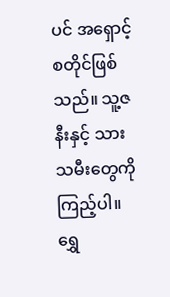ပင် အရှောင့်စတိုင်ဖြစ်သည်။ သူ့ဇနီးနှင့် သားသမီးတွေကိုကြည့်ပါ။ ရွှေ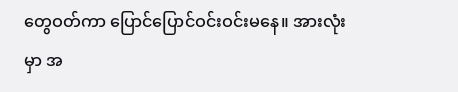တွေဝတ်ကာ ပြောင်ပြောင်ဝင်းဝင်းမနေ။ အားလုံးမှာ အ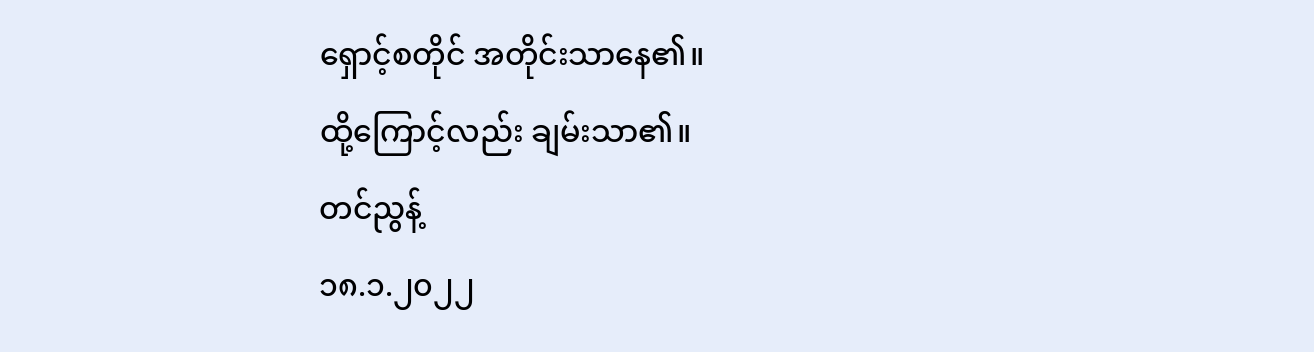ရှောင့်စတိုင် အတိုင်းသာနေ၏။
ထို့ကြောင့်လည်း ချမ်းသာ၏။
တင်ညွန့်
၁၈.၁.၂၀၂၂